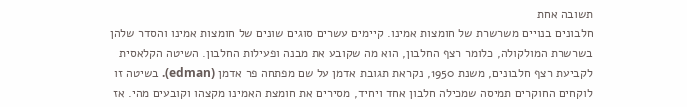תשובה אחת
חלבונים בנויים משרשרת של חומצות אמינו. קיימים עשרים סוגים שונים של חומצות אמינו והסדר שלהן בשרשרת המולקולה, כלומר רצף החלבון, הוא מה שקובע את מבנה ופעילות החלבון. השיטה הקלאסית לקביעת רצף חלבונים, משנת 1950, נקראת תגובת אדמן על שם מפתחה פר אדמן (edman). בשיטה זו לוקחים החוקרים תמיסה שמכילה חלבון אחד ויחיד, מסירים את חומצת האמינו מקצהו וקובעים מהי. אז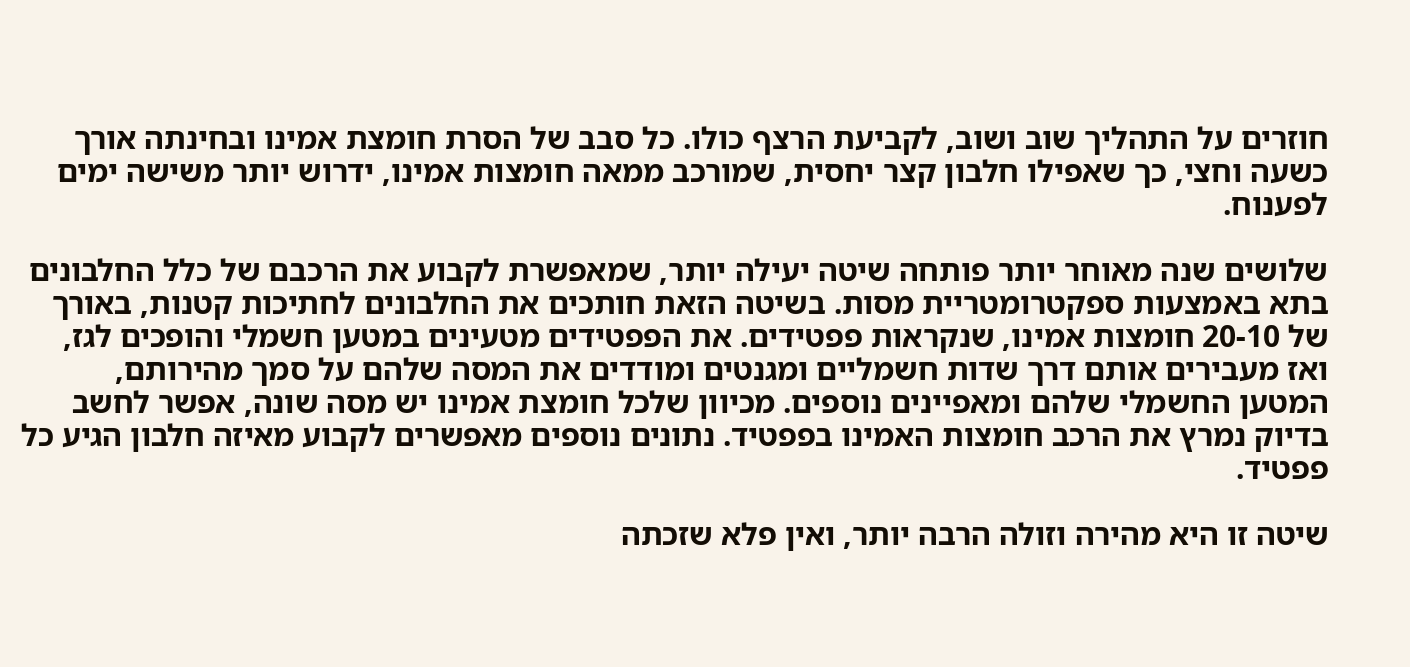חוזרים על התהליך שוב ושוב, לקביעת הרצף כולו. כל סבב של הסרת חומצת אמינו ובחינתה אורך כשעה וחצי, כך שאפילו חלבון קצר יחסית, שמורכב ממאה חומצות אמינו, ידרוש יותר משישה ימים לפענוח.

שלושים שנה מאוחר יותר פותחה שיטה יעילה יותר, שמאפשרת לקבוע את הרכבם של כלל החלבונים בתא באמצעות ספקטרומטריית מסות. בשיטה הזאת חותכים את החלבונים לחתיכות קטנות, באורך של 20-10 חומצות אמינו, שנקראות פפטידים. את הפפטידים מטעינים במטען חשמלי והופכים לגז, ואז מעבירים אותם דרך שדות חשמליים ומגנטים ומודדים את המסה שלהם על סמך מהירותם, המטען החשמלי שלהם ומאפיינים נוספים. מכיוון שלכל חומצת אמינו יש מסה שונה, אפשר לחשב בדיוק נמרץ את הרכב חומצות האמינו בפפטיד. נתונים נוספים מאפשרים לקבוע מאיזה חלבון הגיע כל פפטיד.

שיטה זו היא מהירה וזולה הרבה יותר, ואין פלא שזכתה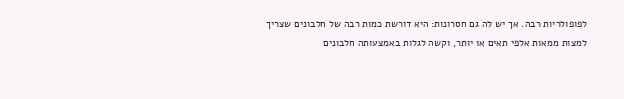לפופולריות רבה. אך יש לה גם חסרונות: היא דורשת כמות רבה של חלבונים שצריך למצות ממאות אלפי תאים או יותר, וקשה לגלות באמצעותה חלבונים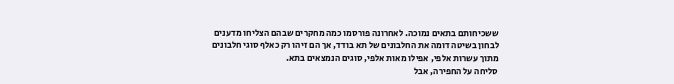ששכיחותם בתאים נמוכה. לאחרונה פורסמו כמה מחקרים שבהם הצליחו מדענים לבחון בשיטה דומה את החלבונים של תא בודד, אך הם זיהו רק כאלף סוגי חלבונים מתוך עשרות אלפי, אפילו מאות אלפי, סוגים הנמצאים בתא.
סליחה על החפירה, אבל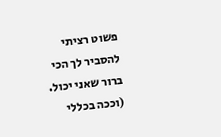פשוט רציתי להסביר לך הכי ברור שאני יכול.
(וככה בכללי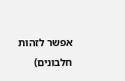אפשר לזהות חלבונים)